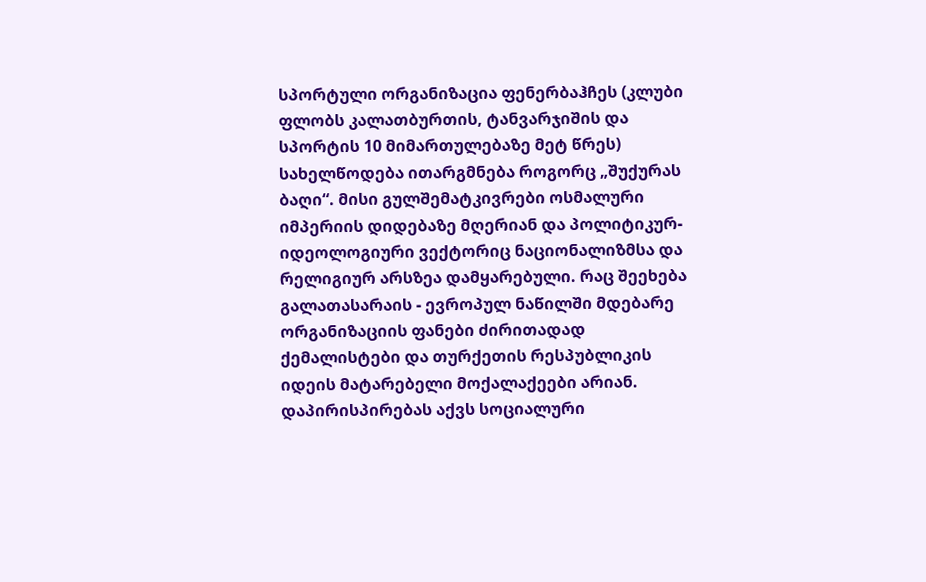სპორტული ორგანიზაცია ფენერბაჰჩეს (კლუბი ფლობს კალათბურთის, ტანვარჯიშის და სპორტის 10 მიმართულებაზე მეტ წრეს) სახელწოდება ითარგმნება როგორც „შუქურას ბაღი“. მისი გულშემატკივრები ოსმალური იმპერიის დიდებაზე მღერიან და პოლიტიკურ-იდეოლოგიური ვექტორიც ნაციონალიზმსა და რელიგიურ არსზეა დამყარებული. რაც შეეხება გალათასარაის - ევროპულ ნაწილში მდებარე ორგანიზაციის ფანები ძირითადად ქემალისტები და თურქეთის რესპუბლიკის იდეის მატარებელი მოქალაქეები არიან. დაპირისპირებას აქვს სოციალური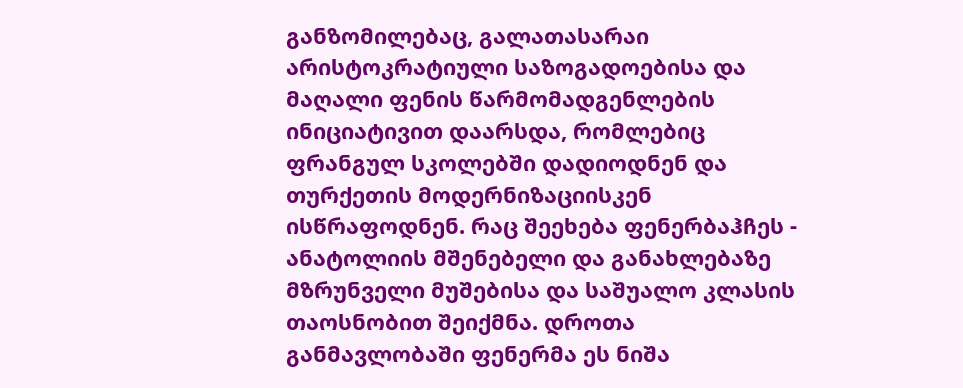განზომილებაც, გალათასარაი არისტოკრატიული საზოგადოებისა და მაღალი ფენის წარმომადგენლების ინიციატივით დაარსდა, რომლებიც ფრანგულ სკოლებში დადიოდნენ და თურქეთის მოდერნიზაციისკენ ისწრაფოდნენ. რაც შეეხება ფენერბაჰჩეს - ანატოლიის მშენებელი და განახლებაზე მზრუნველი მუშებისა და საშუალო კლასის თაოსნობით შეიქმნა. დროთა განმავლობაში ფენერმა ეს ნიშა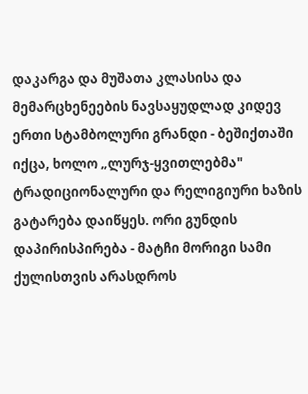დაკარგა და მუშათა კლასისა და მემარცხენეების ნავსაყუდლად კიდევ ერთი სტამბოლური გრანდი - ბეშიქთაში იქცა, ხოლო „ლურჯ-ყვითლებმა" ტრადიციონალური და რელიგიური ხაზის გატარება დაიწყეს. ორი გუნდის დაპირისპირება - მატჩი მორიგი სამი ქულისთვის არასდროს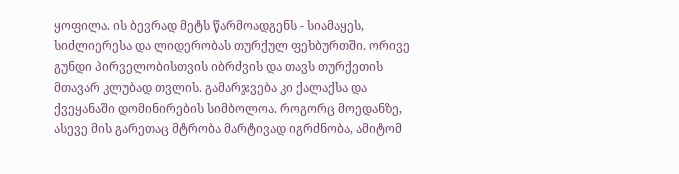ყოფილა. ის ბევრად მეტს წარმოადგენს - სიამაყეს, სიძლიერესა და ლიდერობას თურქულ ფეხბურთში. ორივე გუნდი პირველობისთვის იბრძვის და თავს თურქეთის მთავარ კლუბად თვლის. გამარჯვება კი ქალაქსა და ქვეყანაში დომინირების სიმბოლოა. როგორც მოედანზე, ასევე მის გარეთაც მტრობა მარტივად იგრძნობა, ამიტომ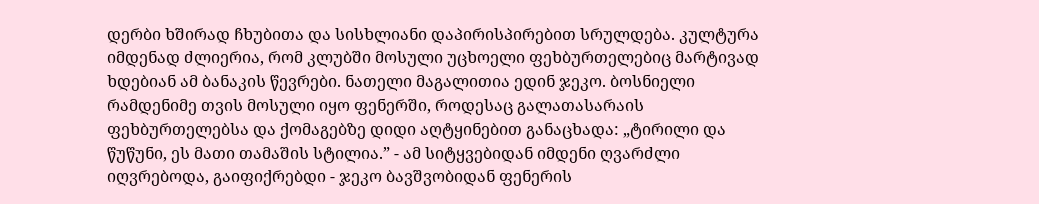დერბი ხშირად ჩხუბითა და სისხლიანი დაპირისპირებით სრულდება. კულტურა იმდენად ძლიერია, რომ კლუბში მოსული უცხოელი ფეხბურთელებიც მარტივად ხდებიან ამ ბანაკის წევრები. ნათელი მაგალითია ედინ ჯეკო. ბოსნიელი რამდენიმე თვის მოსული იყო ფენერში, როდესაც გალათასარაის ფეხბურთელებსა და ქომაგებზე დიდი აღტყინებით განაცხადა: „ტირილი და წუწუნი, ეს მათი თამაშის სტილია.” - ამ სიტყვებიდან იმდენი ღვარძლი იღვრებოდა, გაიფიქრებდი - ჯეკო ბავშვობიდან ფენერის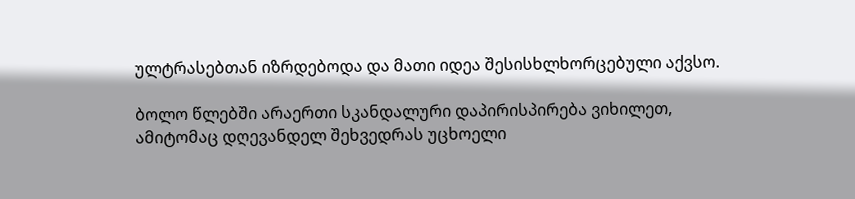ულტრასებთან იზრდებოდა და მათი იდეა შესისხლხორცებული აქვსო.

ბოლო წლებში არაერთი სკანდალური დაპირისპირება ვიხილეთ, ამიტომაც დღევანდელ შეხვედრას უცხოელი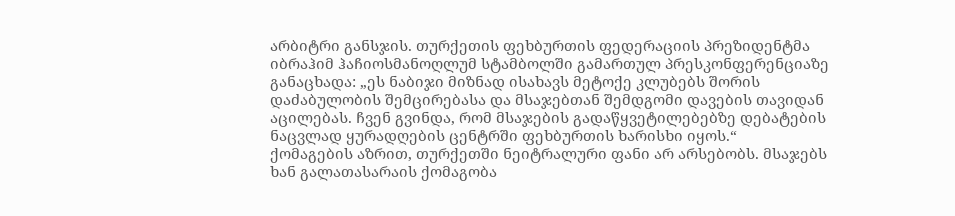არბიტრი განსჯის. თურქეთის ფეხბურთის ფედერაციის პრეზიდენტმა იბრაჰიმ ჰაჩიოსმანოღლუმ სტამბოლში გამართულ პრესკონფერენციაზე განაცხადა: „ეს ნაბიჯი მიზნად ისახავს მეტოქე კლუბებს შორის დაძაბულობის შემცირებასა და მსაჯებთან შემდგომი დავების თავიდან აცილებას. ჩვენ გვინდა, რომ მსაჯების გადაწყვეტილებებზე დებატების ნაცვლად ყურადღების ცენტრში ფეხბურთის ხარისხი იყოს.“
ქომაგების აზრით, თურქეთში ნეიტრალური ფანი არ არსებობს. მსაჯებს ხან გალათასარაის ქომაგობა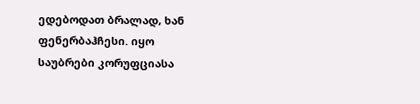ედებოდათ ბრალად, ხან ფენერბაჰჩესი. იყო საუბრები კორუფციასა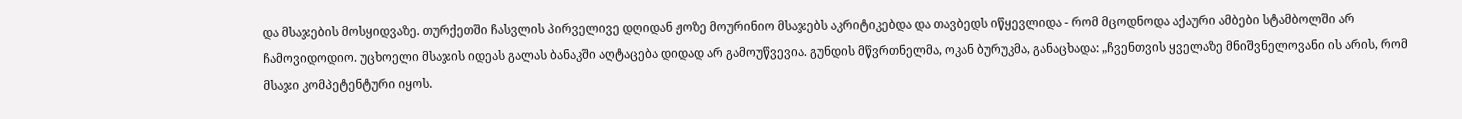და მსაჯების მოსყიდვაზე. თურქეთში ჩასვლის პირველივე დღიდან ჟოზე მოურინიო მსაჯებს აკრიტიკებდა და თავბედს იწყევლიდა - რომ მცოდნოდა აქაური ამბები სტამბოლში არ ჩამოვიდოდიო. უცხოელი მსაჯის იდეას გალას ბანაკში აღტაცება დიდად არ გამოუწვევია. გუნდის მწვრთნელმა, ოკან ბურუკმა, განაცხადა: „ჩვენთვის ყველაზე მნიშვნელოვანი ის არის, რომ მსაჯი კომპეტენტური იყოს.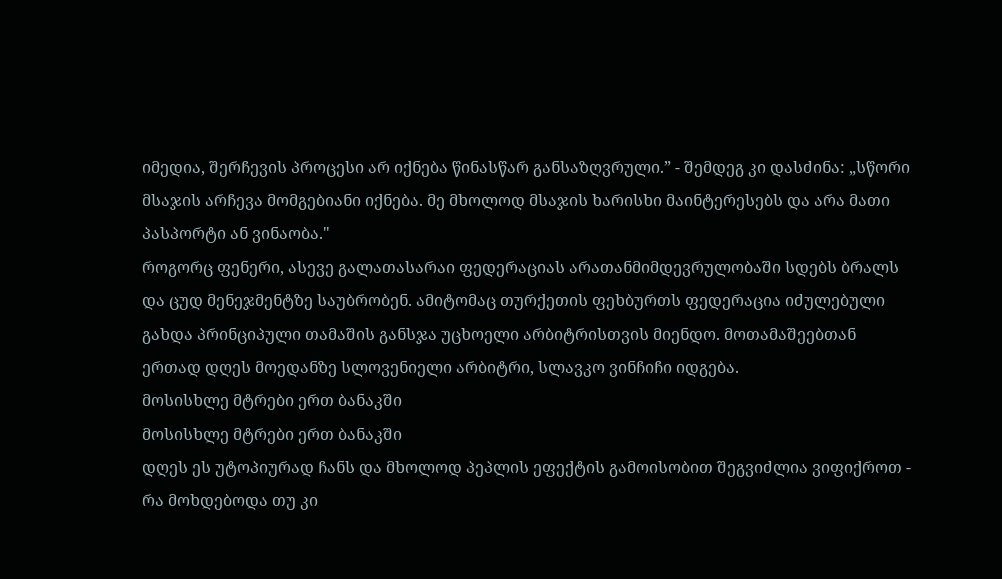იმედია, შერჩევის პროცესი არ იქნება წინასწარ განსაზღვრული.” - შემდეგ კი დასძინა: „სწორი მსაჯის არჩევა მომგებიანი იქნება. მე მხოლოდ მსაჯის ხარისხი მაინტერესებს და არა მათი პასპორტი ან ვინაობა."
როგორც ფენერი, ასევე გალათასარაი ფედერაციას არათანმიმდევრულობაში სდებს ბრალს და ცუდ მენეჯმენტზე საუბრობენ. ამიტომაც თურქეთის ფეხბურთს ფედერაცია იძულებული გახდა პრინციპული თამაშის განსჯა უცხოელი არბიტრისთვის მიენდო. მოთამაშეებთან ერთად დღეს მოედანზე სლოვენიელი არბიტრი, სლავკო ვინჩიჩი იდგება.
მოსისხლე მტრები ერთ ბანაკში
მოსისხლე მტრები ერთ ბანაკში
დღეს ეს უტოპიურად ჩანს და მხოლოდ პეპლის ეფექტის გამოისობით შეგვიძლია ვიფიქროთ - რა მოხდებოდა თუ კი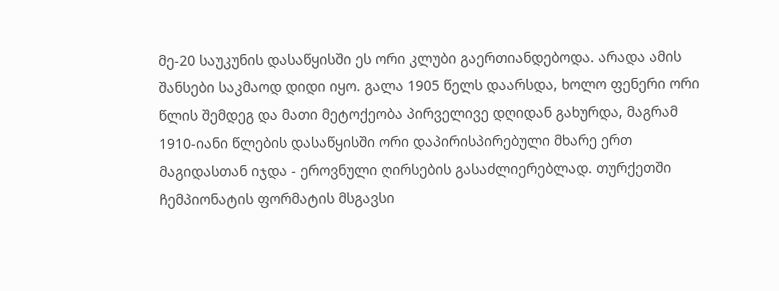მე-20 საუკუნის დასაწყისში ეს ორი კლუბი გაერთიანდებოდა. არადა ამის შანსები საკმაოდ დიდი იყო. გალა 1905 წელს დაარსდა, ხოლო ფენერი ორი წლის შემდეგ და მათი მეტოქეობა პირველივე დღიდან გახურდა, მაგრამ 1910-იანი წლების დასაწყისში ორი დაპირისპირებული მხარე ერთ მაგიდასთან იჯდა - ეროვნული ღირსების გასაძლიერებლად. თურქეთში ჩემპიონატის ფორმატის მსგავსი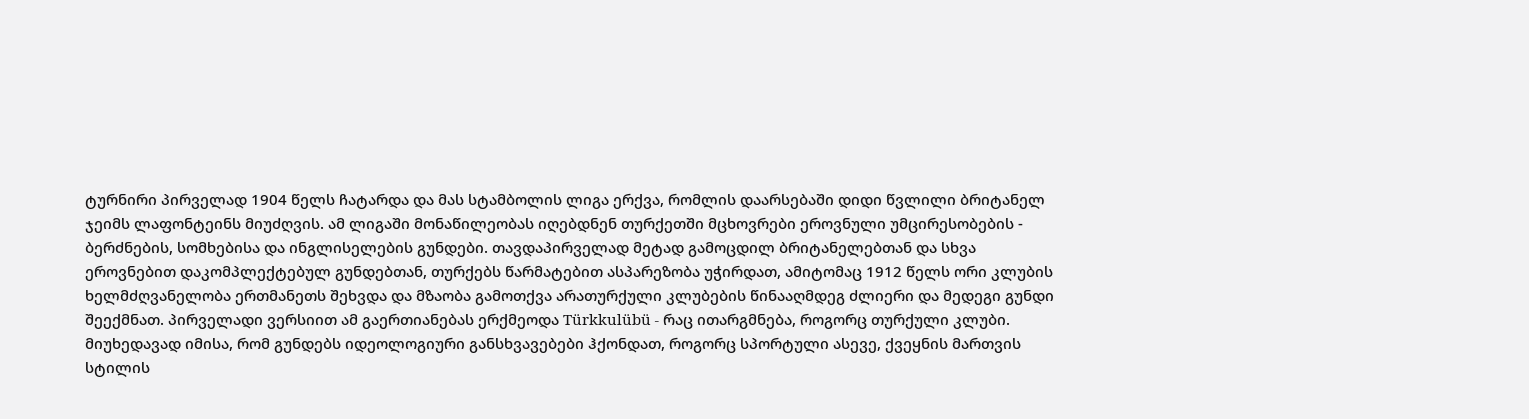ტურნირი პირველად 1904 წელს ჩატარდა და მას სტამბოლის ლიგა ერქვა, რომლის დაარსებაში დიდი წვლილი ბრიტანელ ჯეიმს ლაფონტეინს მიუძღვის. ამ ლიგაში მონაწილეობას იღებდნენ თურქეთში მცხოვრები ეროვნული უმცირესობების - ბერძნების, სომხებისა და ინგლისელების გუნდები. თავდაპირველად მეტად გამოცდილ ბრიტანელებთან და სხვა ეროვნებით დაკომპლექტებულ გუნდებთან, თურქებს წარმატებით ასპარეზობა უჭირდათ, ამიტომაც 1912 წელს ორი კლუბის ხელმძღვანელობა ერთმანეთს შეხვდა და მზაობა გამოთქვა არათურქული კლუბების წინააღმდეგ ძლიერი და მედეგი გუნდი შეექმნათ. პირველადი ვერსიით ამ გაერთიანებას ერქმეოდა Türkkulübü - რაც ითარგმნება, როგორც თურქული კლუბი. მიუხედავად იმისა, რომ გუნდებს იდეოლოგიური განსხვავებები ჰქონდათ, როგორც სპორტული ასევე, ქვეყნის მართვის სტილის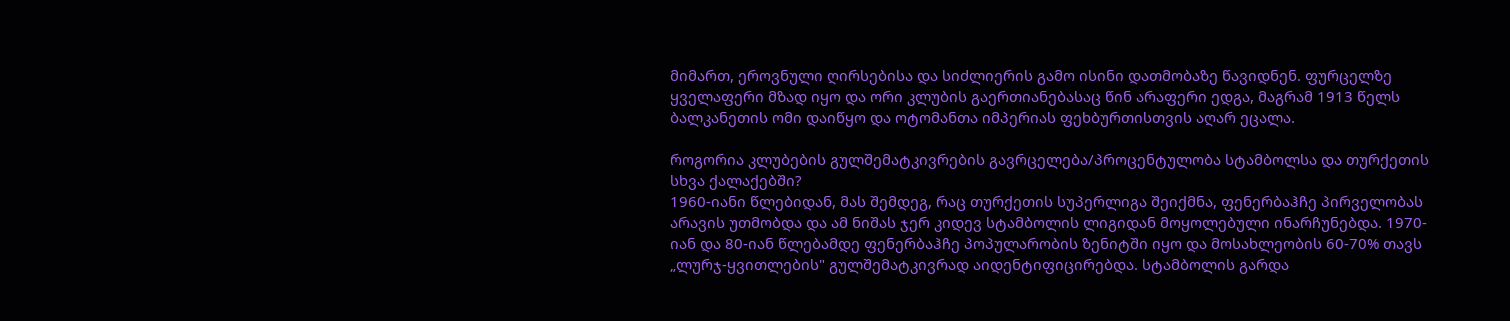მიმართ, ეროვნული ღირსებისა და სიძლიერის გამო ისინი დათმობაზე წავიდნენ. ფურცელზე ყველაფერი მზად იყო და ორი კლუბის გაერთიანებასაც წინ არაფერი ედგა, მაგრამ 1913 წელს ბალკანეთის ომი დაიწყო და ოტომანთა იმპერიას ფეხბურთისთვის აღარ ეცალა.

როგორია კლუბების გულშემატკივრების გავრცელება/პროცენტულობა სტამბოლსა და თურქეთის სხვა ქალაქებში?
1960-იანი წლებიდან, მას შემდეგ, რაც თურქეთის სუპერლიგა შეიქმნა, ფენერბაჰჩე პირველობას არავის უთმობდა და ამ ნიშას ჯერ კიდევ სტამბოლის ლიგიდან მოყოლებული ინარჩუნებდა. 1970-იან და 80-იან წლებამდე ფენერბაჰჩე პოპულარობის ზენიტში იყო და მოსახლეობის 60-70% თავს „ლურჯ-ყვითლების" გულშემატკივრად აიდენტიფიცირებდა. სტამბოლის გარდა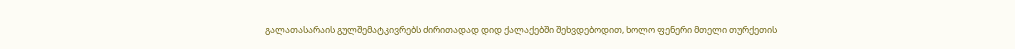გალათასარაის გულშემატკივრებს ძირითადად დიდ ქალაქებში შეხვდებოდით, ხოლო ფენერი მთელი თურქეთის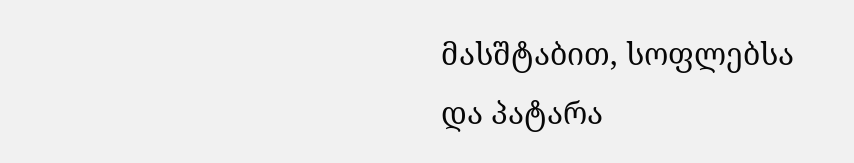მასშტაბით, სოფლებსა და პატარა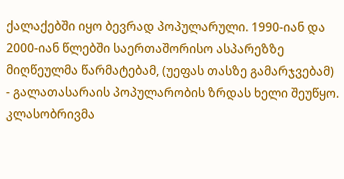ქალაქებში იყო ბევრად პოპულარული. 1990-იან და 2000-იან წლებში საერთაშორისო ასპარეზზე მიღწეულმა წარმატებამ, (უეფას თასზე გამარჯვებამ) - გალათასარაის პოპულარობის ზრდას ხელი შეუწყო. კლასობრივმა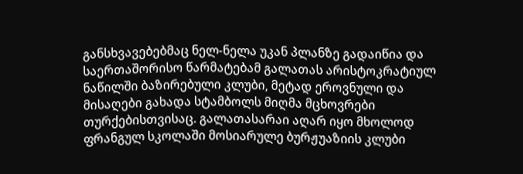განსხვავებებმაც ნელ-ნელა უკან პლანზე გადაიწია და საერთაშორისო წარმატებამ გალათას არისტოკრატიულ ნაწილში ბაზირებული კლუბი, მეტად ეროვნული და მისაღები გახადა სტამბოლს მიღმა მცხოვრები თურქებისთვისაც. გალათასარაი აღარ იყო მხოლოდ ფრანგულ სკოლაში მოსიარულე ბურჟუაზიის კლუბი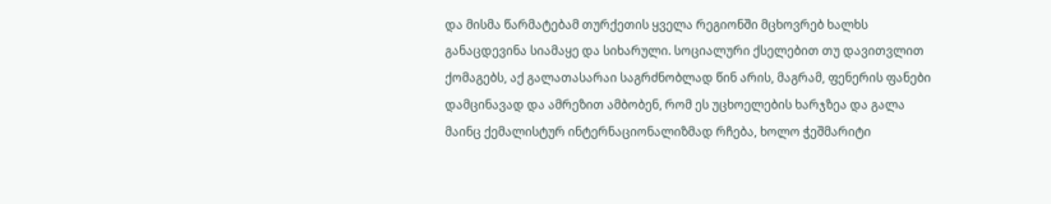და მისმა წარმატებამ თურქეთის ყველა რეგიონში მცხოვრებ ხალხს განაცდევინა სიამაყე და სიხარული. სოციალური ქსელებით თუ დავითვლით ქომაგებს, აქ გალათასარაი საგრძნობლად წინ არის, მაგრამ, ფენერის ფანები დამცინავად და ამრეზით ამბობენ, რომ ეს უცხოელების ხარჯზეა და გალა მაინც ქემალისტურ ინტერნაციონალიზმად რჩება, ხოლო ჭეშმარიტი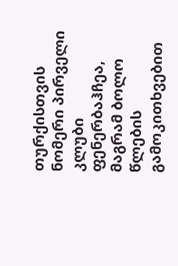თურქისთვის ნომერი პირველი კლუბი ფენერბაჰჩეა, მაგრამ ბოლო წლების გამოკითხვებით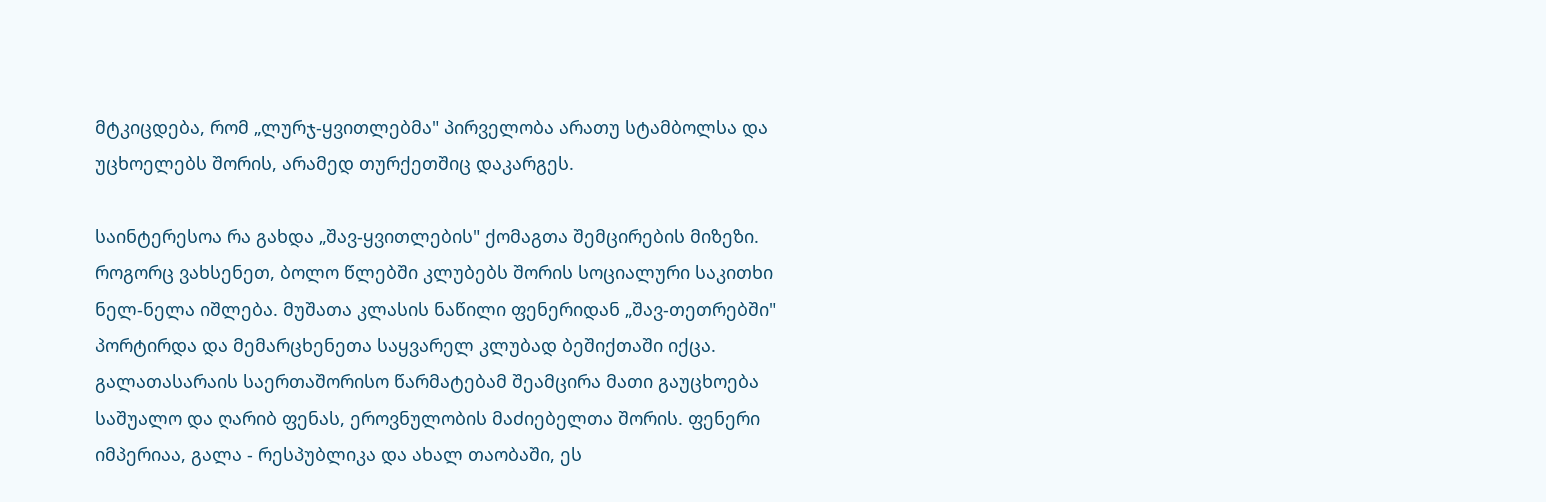მტკიცდება, რომ „ლურჯ-ყვითლებმა" პირველობა არათუ სტამბოლსა და უცხოელებს შორის, არამედ თურქეთშიც დაკარგეს.

საინტერესოა რა გახდა „შავ-ყვითლების" ქომაგთა შემცირების მიზეზი. როგორც ვახსენეთ, ბოლო წლებში კლუბებს შორის სოციალური საკითხი ნელ-ნელა იშლება. მუშათა კლასის ნაწილი ფენერიდან „შავ-თეთრებში" პორტირდა და მემარცხენეთა საყვარელ კლუბად ბეშიქთაში იქცა. გალათასარაის საერთაშორისო წარმატებამ შეამცირა მათი გაუცხოება საშუალო და ღარიბ ფენას, ეროვნულობის მაძიებელთა შორის. ფენერი იმპერიაა, გალა - რესპუბლიკა და ახალ თაობაში, ეს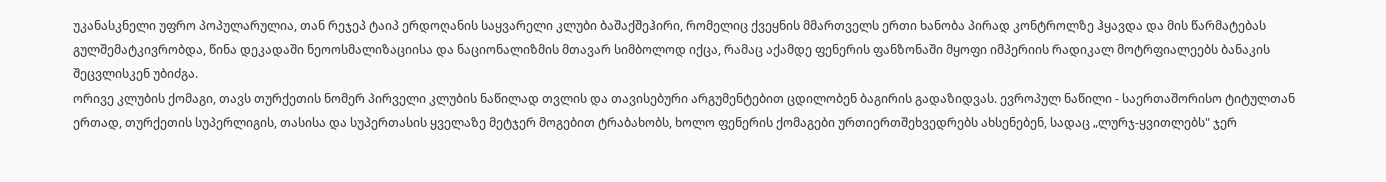უკანასკნელი უფრო პოპულარულია, თან რეჯეპ ტაიპ ერდოღანის საყვარელი კლუბი ბაშაქშეჰირი, რომელიც ქვეყნის მმართველს ერთი ხანობა პირად კონტროლზე ჰყავდა და მის წარმატებას გულშემატკივრობდა, წინა დეკადაში ნეოოსმალიზაციისა და ნაციონალიზმის მთავარ სიმბოლოდ იქცა, რამაც აქამდე ფენერის ფანზონაში მყოფი იმპერიის რადიკალ მოტრფიალეებს ბანაკის შეცვლისკენ უბიძგა.
ორივე კლუბის ქომაგი, თავს თურქეთის ნომერ პირველი კლუბის ნაწილად თვლის და თავისებური არგუმენტებით ცდილობენ ბაგირის გადაზიდვას. ევროპულ ნაწილი - საერთაშორისო ტიტულთან ერთად, თურქეთის სუპერლიგის, თასისა და სუპერთასის ყველაზე მეტჯერ მოგებით ტრაბახობს, ხოლო ფენერის ქომაგები ურთიერთშეხვედრებს ახსენებენ, სადაც „ლურჯ-ყვითლებს" ჯერ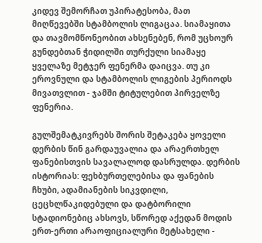კიდევ შემორჩათ უპირატესობა, მათ მიღწევებში სტამბოლის ლიგაცაა. სიამაყითა და თავმომწონეობით ახსენებენ, რომ უცხოურ გუნდებთან ჭიდილში თურქული სიამაყე ყველაზე მეტჯერ ფენერმა დაიცვა. თუ კი ეროვნული და სტამბოლის ლიგების პერიოდს მივათვლით - ჯამში ტიტულებით პირველზე ფენერია.

გულშემატკივრებს შორის შეტაკება ყოველი დერბის წინ გარდაუვალია და არაერთხელ ფანებისთვის სავალალოდ დასრულდა. დერბის ისტორიას: ფეხბურთელებისა და ფანების ჩხუბი, ადამიანების სიკვდილი, ცეცხლწაკიდებული და დატბორილი სტადიონებიც ახსოვს, სწორედ აქედან მოდის ერთ-ერთი არაოფიციალური მეტსახელი -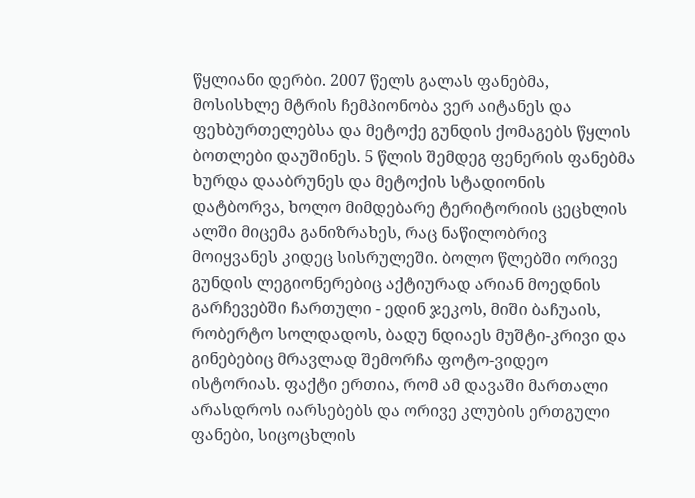წყლიანი დერბი. 2007 წელს გალას ფანებმა, მოსისხლე მტრის ჩემპიონობა ვერ აიტანეს და ფეხბურთელებსა და მეტოქე გუნდის ქომაგებს წყლის ბოთლები დაუშინეს. 5 წლის შემდეგ ფენერის ფანებმა ხურდა დააბრუნეს და მეტოქის სტადიონის დატბორვა, ხოლო მიმდებარე ტერიტორიის ცეცხლის ალში მიცემა განიზრახეს, რაც ნაწილობრივ მოიყვანეს კიდეც სისრულეში. ბოლო წლებში ორივე გუნდის ლეგიონერებიც აქტიურად არიან მოედნის გარჩევებში ჩართული - ედინ ჯეკოს, მიში ბაჩუაის, რობერტო სოლდადოს, ბადუ ნდიაეს მუშტი-კრივი და გინებებიც მრავლად შემორჩა ფოტო-ვიდეო ისტორიას. ფაქტი ერთია, რომ ამ დავაში მართალი არასდროს იარსებებს და ორივე კლუბის ერთგული ფანები, სიცოცხლის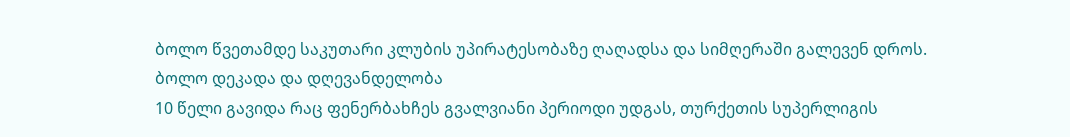ბოლო წვეთამდე საკუთარი კლუბის უპირატესობაზე ღაღადსა და სიმღერაში გალევენ დროს.
ბოლო დეკადა და დღევანდელობა
10 წელი გავიდა რაც ფენერბახჩეს გვალვიანი პერიოდი უდგას, თურქეთის სუპერლიგის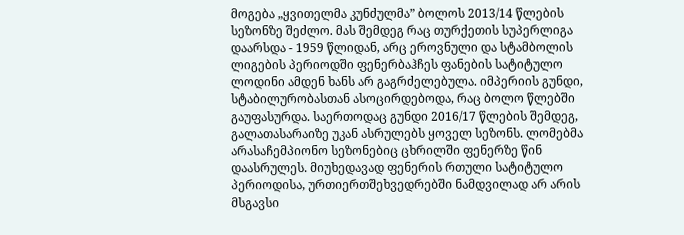მოგება „ყვითელმა კუნძულმა” ბოლოს 2013/14 წლების სეზონზე შეძლო. მას შემდეგ რაც თურქეთის სუპერლიგა დაარსდა - 1959 წლიდან, არც ეროვნული და სტამბოლის ლიგების პერიოდში ფენერბაჰჩეს ფანების სატიტულო ლოდინი ამდენ ხანს არ გაგრძელებულა. იმპერიის გუნდი, სტაბილურობასთან ასოცირდებოდა, რაც ბოლო წლებში გაუფასურდა. საერთოდაც გუნდი 2016/17 წლების შემდეგ, გალათასარაიზე უკან ასრულებს ყოველ სეზონს. ლომებმა არასაჩემპიონო სეზონებიც ცხრილში ფენერზე წინ დაასრულეს. მიუხედავად ფენერის რთული სატიტულო პერიოდისა, ურთიერთშეხვედრებში ნამდვილად არ არის მსგავსი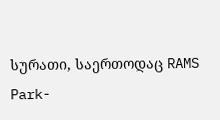სურათი, საერთოდაც RAMS Park-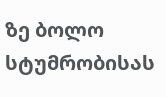ზე ბოლო სტუმრობისას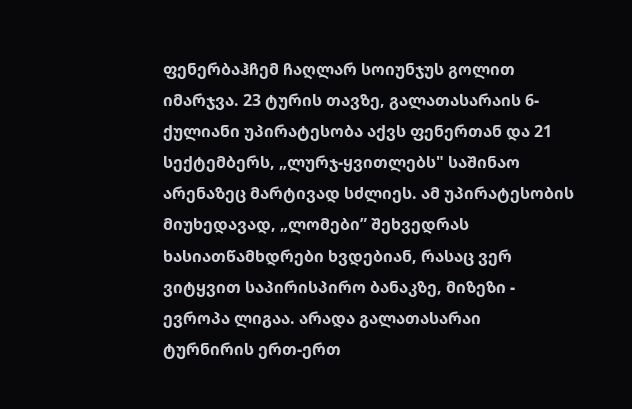ფენერბაჰჩემ ჩაღლარ სოიუნჯუს გოლით იმარჯვა. 23 ტურის თავზე, გალათასარაის 6-ქულიანი უპირატესობა აქვს ფენერთან და 21 სექტემბერს, „ლურჯ-ყვითლებს" საშინაო არენაზეც მარტივად სძლიეს. ამ უპირატესობის მიუხედავად, „ლომები” შეხვედრას ხასიათწამხდრები ხვდებიან, რასაც ვერ ვიტყვით საპირისპირო ბანაკზე, მიზეზი - ევროპა ლიგაა. არადა გალათასარაი ტურნირის ერთ-ერთ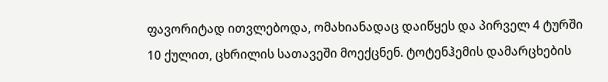ფავორიტად ითვლებოდა, ომახიანადაც დაიწყეს და პირველ 4 ტურში 10 ქულით, ცხრილის სათავეში მოექცნენ. ტოტენჰემის დამარცხების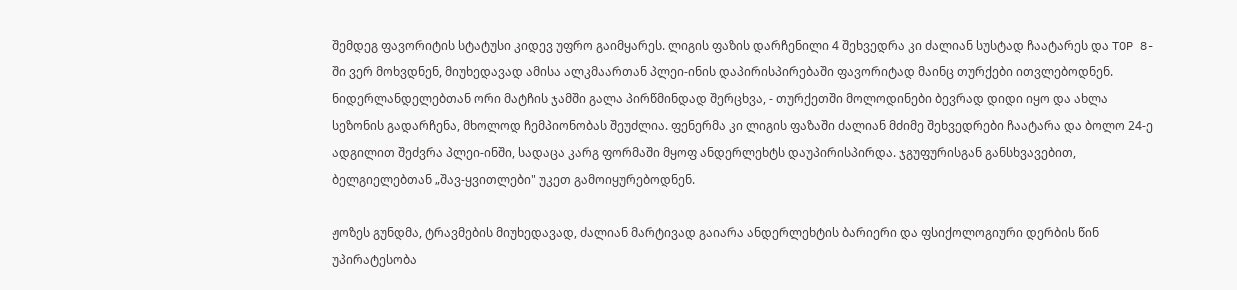შემდეგ ფავორიტის სტატუსი კიდევ უფრო გაიმყარეს. ლიგის ფაზის დარჩენილი 4 შეხვედრა კი ძალიან სუსტად ჩაატარეს და TOP 8-ში ვერ მოხვდნენ, მიუხედავად ამისა ალკმაართან პლეი-ინის დაპირისპირებაში ფავორიტად მაინც თურქები ითვლებოდნენ. ნიდერლანდელებთან ორი მატჩის ჯამში გალა პირწმინდად შერცხვა, - თურქეთში მოლოდინები ბევრად დიდი იყო და ახლა სეზონის გადარჩენა, მხოლოდ ჩემპიონობას შეუძლია. ფენერმა კი ლიგის ფაზაში ძალიან მძიმე შეხვედრები ჩაატარა და ბოლო 24-ე ადგილით შეძვრა პლეი-ინში, სადაცა კარგ ფორმაში მყოფ ანდერლეხტს დაუპირისპირდა. ჯგუფურისგან განსხვავებით, ბელგიელებთან „შავ-ყვითლები" უკეთ გამოიყურებოდნენ.

ჟოზეს გუნდმა, ტრავმების მიუხედავად, ძალიან მარტივად გაიარა ანდერლეხტის ბარიერი და ფსიქოლოგიური დერბის წინ უპირატესობა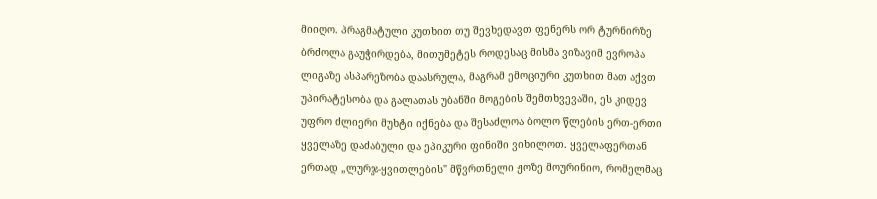მიიღო. პრაგმატული კუთხით თუ შევხედავთ ფენერს ორ ტურნირზე ბრძოლა გაუჭირდება, მითუმეტეს როდესაც მისმა ვიზავიმ ევროპა ლიგაზე ასპარეზობა დაასრულა, მაგრამ ემოციური კუთხით მათ აქვთ უპირატესობა და გალათას უბანში მოგების შემთხვევაში, ეს კიდევ უფრო ძლიერი მუხტი იქნება და შესაძლოა ბოლო წლების ერთ-ერთი ყველაზე დაძაბული და ეპიკური ფინიში ვიხილოთ. ყველაფერთან ერთად „ლურჯ-ყვითლების" მწვრთნელი ჟოზე მოურინიო, რომელმაც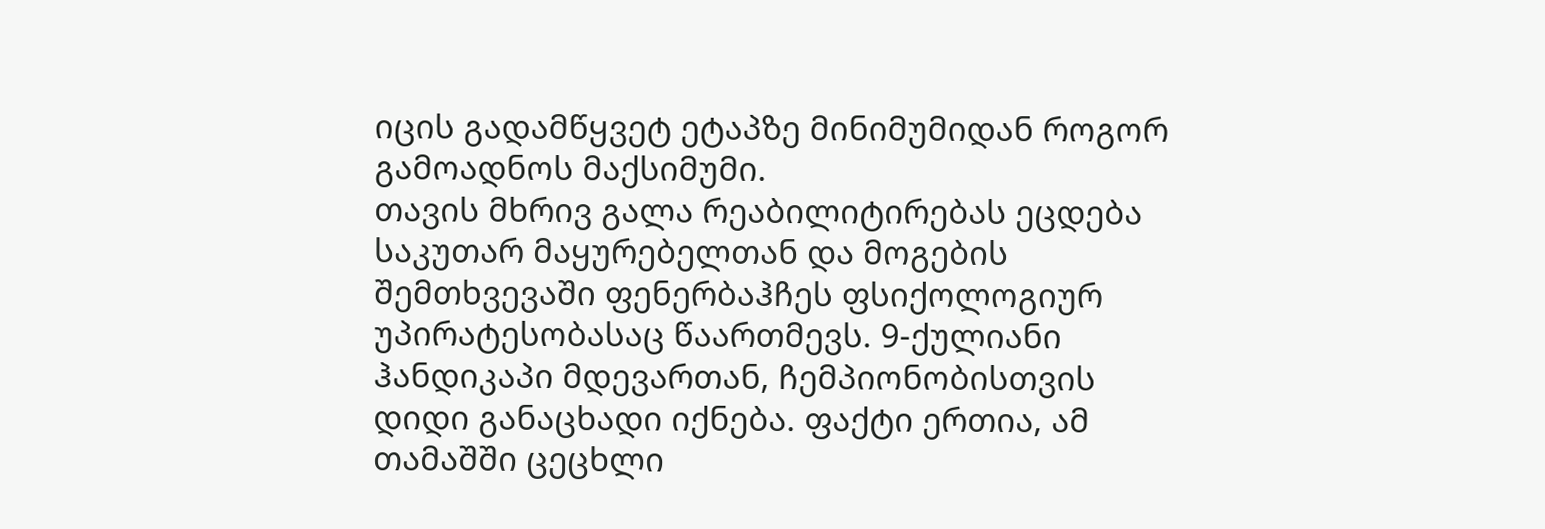იცის გადამწყვეტ ეტაპზე მინიმუმიდან როგორ გამოადნოს მაქსიმუმი.
თავის მხრივ გალა რეაბილიტირებას ეცდება საკუთარ მაყურებელთან და მოგების შემთხვევაში ფენერბაჰჩეს ფსიქოლოგიურ უპირატესობასაც წაართმევს. 9-ქულიანი ჰანდიკაპი მდევართან, ჩემპიონობისთვის დიდი განაცხადი იქნება. ფაქტი ერთია, ამ თამაშში ცეცხლი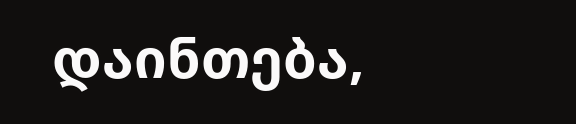დაინთება,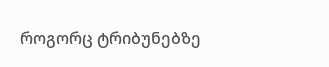როგორც ტრიბუნებზე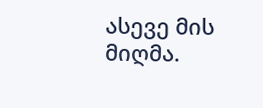ასევე მის მიღმა.